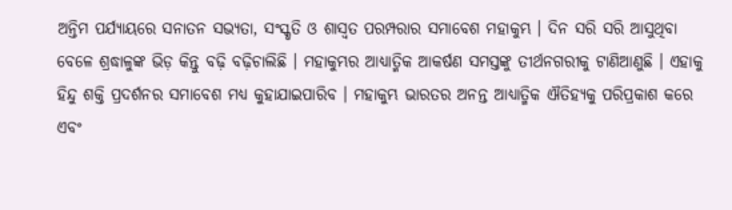ଅନ୍ତିମ ପର୍ଯ୍ୟାୟରେ ସନାତନ ସଭ୍ୟତା, ସଂସ୍କୃତି ଓ ଶାସ୍ୱତ ପରମ୍ପରାର ସମାବେଶ ମହାକୁମ୍ଭ । ଦିନ ସରି ସରି ଆସୁଥିବା ବେଳେ ଶ୍ରଦ୍ଧାଳୁଙ୍କ ଭିଡ଼ କିନ୍ତୁ ବଢ଼ି ବଢ଼ିଚାଲିଛି । ମହାକୁମ୍ଭର ଆଧ୍ୟାତ୍ମିକ ଆକର୍ଷଣ ସମସ୍ତଙ୍କୁ ତୀର୍ଥନଗରୀକୁ ଟାଣିଆଣୁଛି । ଏହାକୁ ହିନ୍ଦୁ ଶକ୍ତି ପ୍ରଦର୍ଶନର ସମାବେଶ ମଧ୍ୟ କୁହାଯାଇପାରିବ । ମହାକୁମ୍ଭ ଭାରତର ଅନନ୍ତ ଆଧ୍ୟାତ୍ମିକ ଐତିହ୍ୟକୁ ପରିପ୍ରକାଶ କରେ ଏବଂ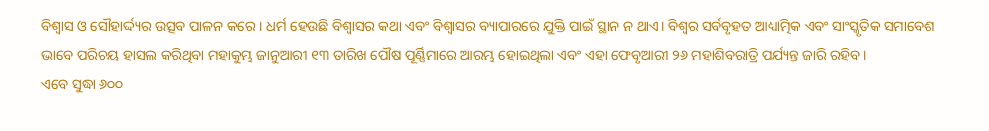ବିଶ୍ୱାସ ଓ ସୌହାର୍ଦ୍ଦ୍ୟର ଉତ୍ସବ ପାଳନ କରେ । ଧର୍ମ ହେଉଛି ବିଶ୍ବାସର କଥା ଏବଂ ବିଶ୍ବାସର ବ୍ୟାପାରରେ ଯୁକ୍ତି ପାଇଁ ସ୍ଥାନ ନ ଥାଏ। ବିଶ୍ୱର ସର୍ବବୃହତ ଆଧ୍ୟାତ୍ମିକ ଏବଂ ସାଂସ୍କୃତିକ ସମାବେଶ ଭାବେ ପରିଚୟ ହାସଲ କରିଥିବା ମହାକୁମ୍ଭ ଜାନୁଆରୀ ୧୩ ତାରିଖ ପୌଷ ପୂର୍ଣ୍ଣିମାରେ ଆରମ୍ଭ ହୋଇଥିଲା ଏବଂ ଏହା ଫେବୃଆରୀ ୨୬ ମହାଶିବରାତ୍ରି ପର୍ଯ୍ୟନ୍ତ ଜାରି ରହିବ।
ଏବେ ସୁଦ୍ଧା ୬୦୦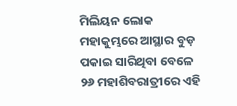ମିଲିୟନ ଲୋକ ମହାକୁମ୍ଭରେ ଆସ୍ଥାର ବୁଡ଼ ପକାଇ ସାରିଥିବା ବେଳେ ୨୬ ମହାଶିବରାତ୍ରୀରେ ଏହି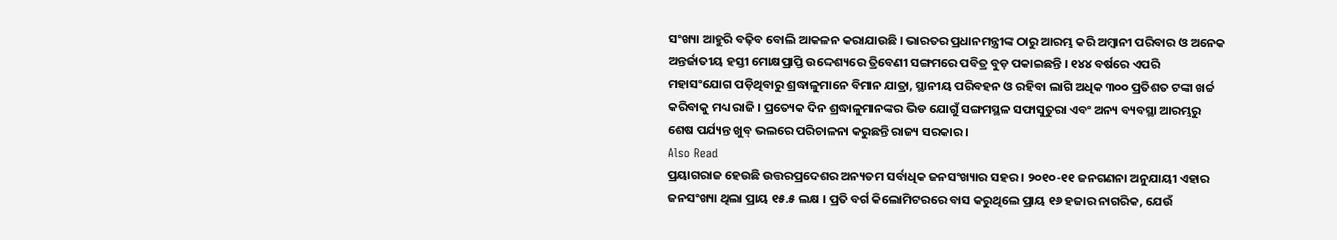ସଂଖ୍ୟା ଆହୁରି ବଢ଼ିବ ବୋଲି ଆକଳନ କରାଯାଉଛି । ଭାରତର ପ୍ରଧାନମନ୍ତ୍ରୀଙ୍କ ଠାରୁ ଆରମ୍ଭ କରି ଅମ୍ବାନୀ ପରିବାର ଓ ଅନେକ ଅନ୍ତର୍ଜାତୀୟ ହସ୍ତୀ ମୋକ୍ଷପ୍ରାପ୍ତି ଉଦ୍ଦେଶ୍ୟରେ ତ୍ରିବେଣୀ ସଙ୍ଗମରେ ପବିତ୍ର ବୁଡ଼ ପକାଇଛନ୍ତି । ୧୪୪ ବର୍ଷରେ ଏପରି ମହାସଂଯୋଗ ପଡ଼ିଥିବାରୁ ଶ୍ରଦ୍ଧାଳୁମାନେ ବିମାନ ଯାତ୍ରା, ସ୍ଥାନୀୟ ପରିବହନ ଓ ରହିବା ଲାଗି ଅଧିକ ୩୦୦ ପ୍ରତିଶତ ଟଙ୍କା ଖର୍ଚ୍ଚ କରିବାକୁ ମଧ୍ୟ ରାଜି । ପ୍ରତ୍ୟେକ ଦିନ ଶ୍ରଦ୍ଧାଳୁମାନଙ୍କର ଭିଡ ଯୋଗୁଁ ସଙ୍ଗମସ୍ଥଳ ସଫାସୁତୁରା ଏବଂ ଅନ୍ୟ ବ୍ୟବସ୍ଥା ଆରମ୍ଭରୁ ଶେଷ ପର୍ଯ୍ୟନ୍ତ ଖୁବ୍ ଭଲରେ ପରିଚାଳନା କରୁଛନ୍ତି ରାଜ୍ୟ ସରକାର ।
Also Read
ପ୍ରୟାଗରାଜ ହେଉଛି ଉତ୍ତରପ୍ରଦେଶର ଅନ୍ୟତମ ସର୍ବାଧିକ ଜନସଂଖ୍ୟାର ସହର । ୨୦୧୦-୧୧ ଜନଗଣନା ଅନୁଯାୟୀ ଏହାର ଜନସଂଖ୍ୟା ଥିଲା ପ୍ରାୟ ୧୫.୫ ଲକ୍ଷ । ପ୍ରତି ବର୍ଗ କିଲୋମିଟରରେ ବାସ କରୁଥିଲେ ପ୍ରାୟ ୧୬ ହଜାର ନାଗରିକ, ଯେଉଁ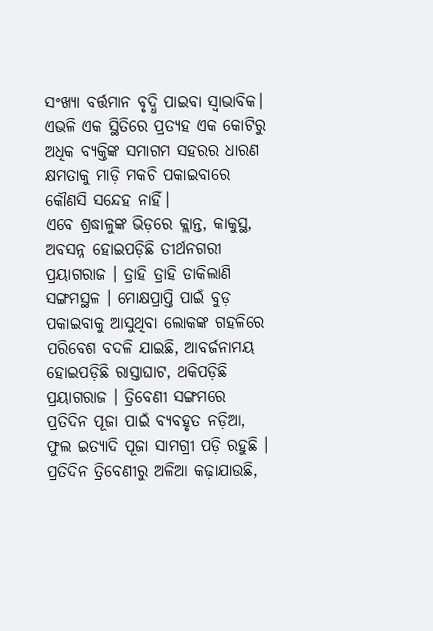ସଂଖ୍ୟା ବର୍ତ୍ତମାନ ବୃଦ୍ଧି ପାଇବା ସ୍ବାଭାବିକ। ଏଭଳି ଏକ ସ୍ଥିତିରେ ପ୍ରତ୍ୟହ ଏକ କୋଟିରୁ ଅଧିକ ବ୍ୟକ୍ତିଙ୍କ ସମାଗମ ସହରର ଧାରଣ କ୍ଷମତାକୁ ମାଡ଼ି ମକଚି ପକାଇବାରେ କୌଣସି ସନ୍ଦେହ ନାହିଁ।
ଏବେ ଶ୍ରଦ୍ଧାଳୁଙ୍କ ଭିଡ଼ରେ କ୍ଲାନ୍ତ, କାକୁସ୍ଥ, ଅବସନ୍ନ ହୋଇପଡ଼ିଛି ତୀର୍ଥନଗରୀ ପ୍ରୟାଗରାଜ । ତ୍ରାହି ତ୍ରାହି ଡାକିଲାଣି ସଙ୍ଗମସ୍ଥଳ । ମୋକ୍ଷପ୍ରାପ୍ତି ପାଇଁ ବୁଡ଼ ପକାଇବାକୁ ଆସୁଥିବା ଲୋକଙ୍କ ଗହଳିରେ ପରିବେଶ ବଦଳି ଯାଇଛି, ଆବର୍ଜନାମୟ ହୋଇପଡ଼ିଛି ରାସ୍ତାଘାଟ, ଥକିପଡ଼ିଛି ପ୍ରୟାଗରାଜ । ତ୍ରିବେଣୀ ସଙ୍ଗମରେ ପ୍ରତିଦିନ ପୂଜା ପାଇଁ ବ୍ୟବହୃତ ନଡ଼ିଆ, ଫୁଲ ଇତ୍ୟାଦି ପୂଜା ସାମଗ୍ରୀ ପଡ଼ି ରହୁଛି । ପ୍ରତିଦିନ ତ୍ରିବେଣୀରୁ ଅଳିଆ କଢ଼ାଯାଉଛି,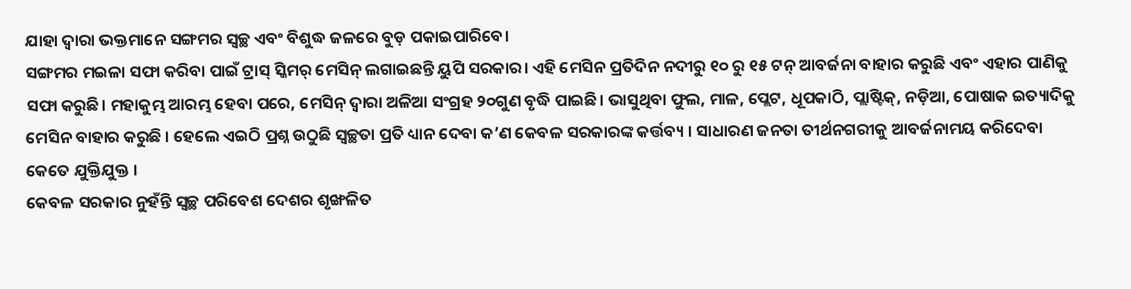ଯାହା ଦ୍ଵାରା ଭକ୍ତମାନେ ସଙ୍ଗମର ସ୍ୱଚ୍ଛ ଏବଂ ବିଶୁଦ୍ଧ ଜଳରେ ବୁଡ଼ ପକାଇପାରିବେ।
ସଙ୍ଗମର ମଇଳା ସଫା କରିବା ପାଇଁ ଟ୍ରାସ୍ ସ୍କିମର୍ ମେସିନ୍ ଲଗାଇଛନ୍ତି ୟୁପି ସରକାର। ଏହି ମେସିନ ପ୍ରତିଦିନ ନଦୀରୁ ୧୦ ରୁ ୧୫ ଟନ୍ ଆବର୍ଜନା ବାହାର କରୁଛି ଏବଂ ଏହାର ପାଣିକୁ ସଫା କରୁଛି। ମହାକୁମ୍ଭ ଆରମ୍ଭ ହେବା ପରେ, ମେସିନ୍ ଦ୍ୱାରା ଅଳିଆ ସଂଗ୍ରହ ୨୦ଗୁଣ ବୃଦ୍ଧି ପାଇଛି। ଭାସୁଥିବା ଫୁଲ, ମାଳ, ପ୍ଲେଟ, ଧୂପକାଠି, ପ୍ଲାଷ୍ଟିକ୍, ନଡ଼ିଆ, ପୋଷାକ ଇତ୍ୟାଦିକୁ ମେସିନ ବାହାର କରୁଛି । ହେଲେ ଏଇଠି ପ୍ରଶ୍ନ ଉଠୁଛି ସ୍ୱଚ୍ଛତା ପ୍ରତି ଧ୍ୟାନ ଦେବା କ’ଣ କେବଳ ସରକାରଙ୍କ କର୍ତ୍ତବ୍ୟ । ସାଧାରଣ ଜନତା ତୀର୍ଥନଗରୀକୁ ଆବର୍ଜନାମୟ କରିଦେବା କେତେ ଯୁକ୍ତିଯୁକ୍ତ ।
କେବଳ ସରକାର ନୁହଁନ୍ତି ସ୍ବଚ୍ଛ ପରିବେଶ ଦେଶର ଶୃଙ୍ଖଳିତ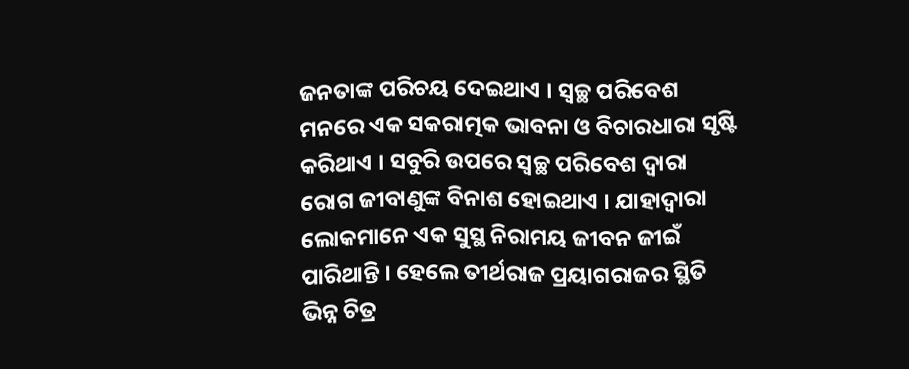ଜନତାଙ୍କ ପରିଚୟ ଦେଇଥାଏ । ସ୍ବଚ୍ଛ ପରିବେଶ ମନରେ ଏକ ସକରାତ୍ମକ ଭାବନା ଓ ବିଚାରଧାରା ସୃଷ୍ଟି କରିଥାଏ । ସବୁରି ଉପରେ ସ୍ବଚ୍ଛ ପରିବେଶ ଦ୍ବାରା ରୋଗ ଜୀବାଣୁଙ୍କ ବିନାଶ ହୋଇଥାଏ । ଯାହାଦ୍ବାରା ଲୋକମାନେ ଏକ ସୁସ୍ଥ ନିରାମୟ ଜୀବନ ଜୀଇଁ ପାରିଥାନ୍ତି । ହେଲେ ତୀର୍ଥରାଜ ପ୍ରୟାଗରାଜର ସ୍ଥିତି ଭିନ୍ନ ଚିତ୍ର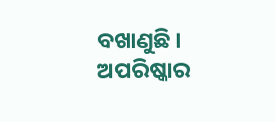ବଖାଣୁଛି । ଅପରିଷ୍କାର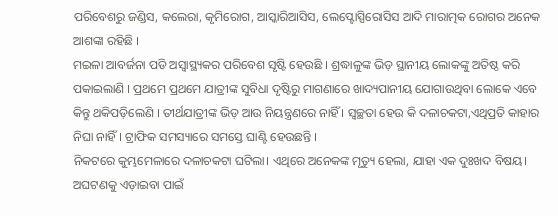ପରିବେଶରୁ ଜଣ୍ଡିସ, କଲେରା, କୃମିରୋଗ, ଆସ୍କାରିଆସିସ, ଲେପ୍ଟୋସ୍ପିରୋସିସ ଆଦି ମାରାତ୍ମକ ରୋଗର ଅନେକ ଆଶଙ୍କା ରହିଛି ।
ମଇଳା ଆବର୍ଜନା ପଡି ଅସ୍ବାସ୍ଥ୍ୟକର ପରିବେଶ ସୃଷ୍ଟି ହେଉଛି । ଶ୍ରଦ୍ଧାଳୁଙ୍କ ଭିଡ଼ ସ୍ଥାନୀୟ ଲୋକଙ୍କୁ ଅତିଷ୍ଠ କରି ପକାଇଲାଣି । ପ୍ରଥମେ ପ୍ରଥମେ ଯାତ୍ରୀଙ୍କ ସୁବିଧା ଦୃଷ୍ଟିରୁ ମାଗଣାରେ ଖାଦ୍ୟପାନୀୟ ଯୋଗାଉଥିବା ଲୋକେ ଏବେ କିନ୍ତୁ ଥକିପଡ଼ିଲେଣି । ତୀର୍ଥଯାତ୍ରୀଙ୍କ ଭିଡ଼ ଆଉ ନିୟନ୍ତ୍ରଣରେ ନାହିଁ । ସ୍ୱଚ୍ଛତା ହେଉ କି ଦଳାଚକଟା,ଏଥିପ୍ରତି କାହାର ନିଘା ନାହିଁ। ଟ୍ରାଫିକ ସମସ୍ୟାରେ ସମସ୍ତେ ଘାଣ୍ଟି ହେଉଛନ୍ତି ।
ନିକଟରେ କୁମ୍ଭମେଳାରେ ଦଳାଚକଟା ଘଟିଲା। ଏଥିରେ ଅନେକଙ୍କ ମୃତ୍ୟୁ ହେଲା, ଯାହା ଏକ ଦୁଃଖଦ ବିଷୟ। ଅଘଟଣକୁ ଏଡ଼ାଇବା ପାଇଁ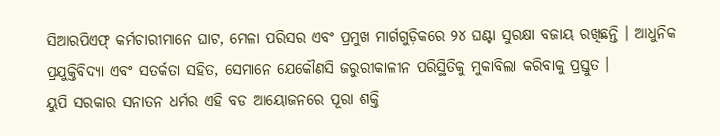ସିଆରପିଏଫ୍ କର୍ମଚାରୀମାନେ ଘାଟ, ମେଳା ପରିସର ଏବଂ ପ୍ରମୁଖ ମାର୍ଗଗୁଡ଼ିକରେ ୨୪ ଘଣ୍ଟା ସୁରକ୍ଷା ବଜାୟ ରଖିଛନ୍ତି । ଆଧୁନିକ ପ୍ରଯୁକ୍ତିବିଦ୍ୟା ଏବଂ ସତର୍କତା ସହିତ, ସେମାନେ ଯେକୌଣସି ଜରୁରୀକାଳୀନ ପରିସ୍ଥିତିକୁ ମୁକାବିଲା କରିବାକୁ ପ୍ରସ୍ତୁତ ।
ୟୁପି ସରକାର ସନାତନ ଧର୍ମର ଏହି ବଡ ଆୟୋଜନରେ ପୂରା ଶକ୍ତି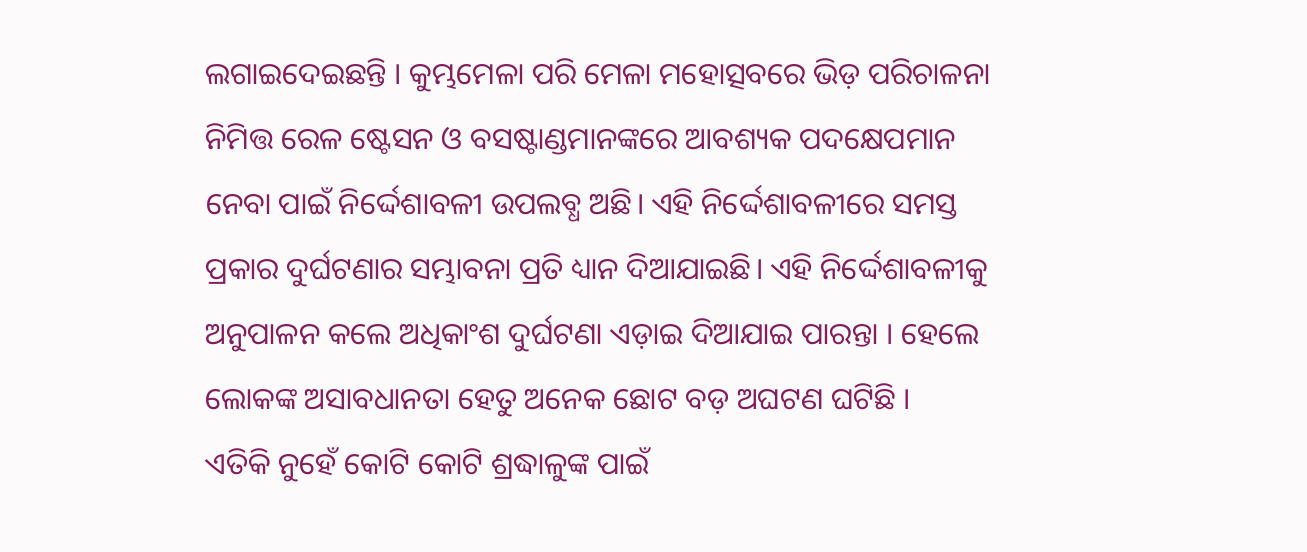ଲଗାଇଦେଇଛନ୍ତି । କୁମ୍ଭମେଳା ପରି ମେଳା ମହୋତ୍ସବରେ ଭିଡ଼ ପରିଚାଳନା ନିମିତ୍ତ ରେଳ ଷ୍ଟେସନ ଓ ବସଷ୍ଟାଣ୍ଡମାନଙ୍କରେ ଆବଶ୍ୟକ ପଦକ୍ଷେପମାନ ନେବା ପାଇଁ ନିର୍ଦ୍ଦେଶାବଳୀ ଉପଲବ୍ଧ ଅଛି। ଏହି ନିର୍ଦ୍ଦେଶାବଳୀରେ ସମସ୍ତ ପ୍ରକାର ଦୁର୍ଘଟଣାର ସମ୍ଭାବନା ପ୍ରତି ଧ୍ୟାନ ଦିଆଯାଇଛି। ଏହି ନିର୍ଦ୍ଦେଶାବଳୀକୁ ଅନୁପାଳନ କଲେ ଅଧିକାଂଶ ଦୁର୍ଘଟଣା ଏଡ଼ାଇ ଦିଆଯାଇ ପାରନ୍ତା । ହେଲେ ଲୋକଙ୍କ ଅସାବଧାନତା ହେତୁ ଅନେକ ଛୋଟ ବଡ଼ ଅଘଟଣ ଘଟିଛି ।
ଏତିକି ନୁହେଁ କୋଟି କୋଟି ଶ୍ରଦ୍ଧାଳୁଙ୍କ ପାଇଁ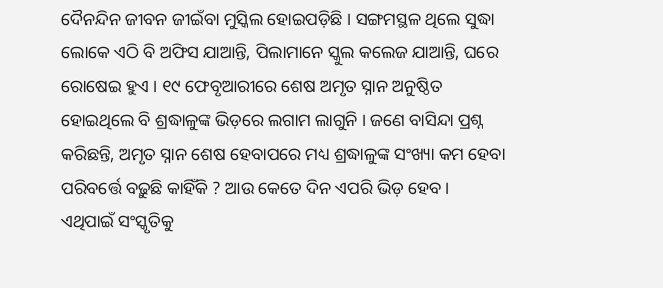ଦୈନନ୍ଦିନ ଜୀବନ ଜୀଇଁବା ମୁସ୍କିଲ ହୋଇପଡ଼ିଛି । ସଙ୍ଗମସ୍ଥଳ ଥିଲେ ସୁଦ୍ଧା ଲୋକେ ଏଠି ବି ଅଫିସ ଯାଆନ୍ତି, ପିଲାମାନେ ସ୍କୁଲ କଲେଜ ଯାଆନ୍ତି, ଘରେ ରୋଷେଇ ହୁଏ । ୧୯ ଫେବୃଆରୀରେ ଶେଷ ଅମୃତ ସ୍ନାନ ଅନୁଷ୍ଠିତ ହୋଇଥିଲେ ବି ଶ୍ରଦ୍ଧାଳୁଙ୍କ ଭିଡ଼ରେ ଲଗାମ ଲାଗୁନି । ଜଣେ ବାସିନ୍ଦା ପ୍ରଶ୍ନ କରିଛନ୍ତି, ଅମୃତ ସ୍ନାନ ଶେଷ ହେବାପରେ ମଧ୍ୟ ଶ୍ରଦ୍ଧାଳୁଙ୍କ ସଂଖ୍ୟା କମ ହେବା ପରିବର୍ତ୍ତେ ବଢ଼ୁଛି କାହିଁକି ? ଆଉ କେତେ ଦିନ ଏପରି ଭିଡ଼ ହେବ ।
ଏଥିପାଇଁ ସଂସ୍କୃତିକୁ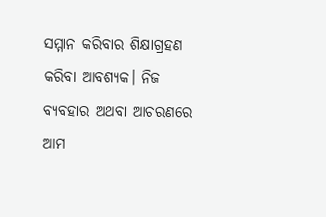ସମ୍ମାନ କରିବାର ଶିକ୍ଷାଗ୍ରହଣ କରିବା ଆବଶ୍ୟକ। ନିଜ ବ୍ୟବହାର ଅଥବା ଆଚରଣରେ ଆମ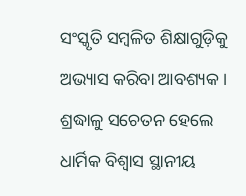ସଂସ୍କୃତି ସମ୍ବଳିତ ଶିକ୍ଷାଗୁଡ଼ିକୁ ଅଭ୍ୟାସ କରିବା ଆବଶ୍ୟକ । ଶ୍ରଦ୍ଧାଳୁ ସଚେତନ ହେଲେ ଧାର୍ମିକ ବିଶ୍ୱାସ ସ୍ଥାନୀୟ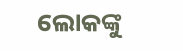ଲୋକଙ୍କୁ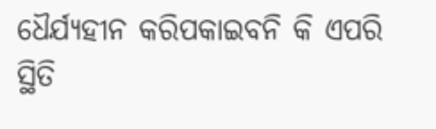ଧୈର୍ଯ୍ୟହୀନ କରିପକାଇବନି କି ଏପରି ସ୍ଥିତି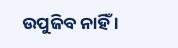ଉପୁଜିବ ନାହିଁ ।